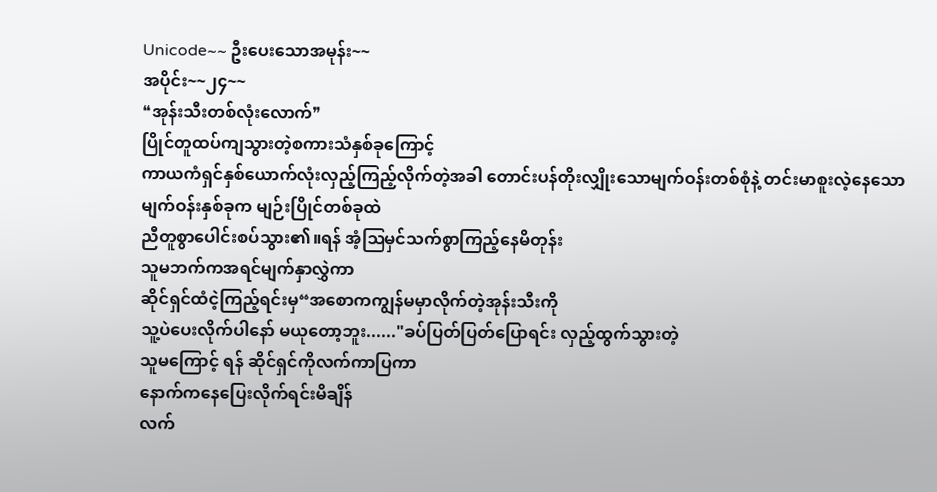Unicode~~ ဦးပေးသောအမုန်း~~
အပိုင်း~~၂၄~~
❝အုန်းသီးတစ်လုံးလောက်❞
ပြိုင်တူထပ်ကျသွားတဲ့စကားသံနှစ်ခုကြောင့်
ကာယကံရှင်နှစ်ယောက်လုံးလှည့်ကြည့်လိုက်တဲ့အခါ တောင်းပန်တိုးလျှိုးသောမျက်ဝန်းတစ်စုံနဲ့ တင်းမာစူးလဲ့နေသော
မျက်ဝန်းနှစ်ခုက မျဉ်းပြိုင်တစ်ခုထဲ
ညီတူစွာပေါင်းစပ်သွား၏။ရန် အံ့ဩမှင်သက်စွာကြည့်နေမိတုန်း
သူမဘက်ကအရင်မျက်နှာလွှဲကာ
ဆိုင်ရှင်ထံငဲ့ကြည့်ရင်းမှ“အစောကကျွန်မမှာလိုက်တဲ့အုန်းသီးကို
သူ့ပဲပေးလိုက်ပါနော် မယုတော့ဘူး......"ခပ်ပြတ်ပြတ်ပြောရင်း လှည့်ထွက်သွားတဲ့
သူမကြောင့် ရန် ဆိုင်ရှင်ကိုလက်ကာပြကာ
နောက်ကနေပြေးလိုက်ရင်းမိချိန်
လက်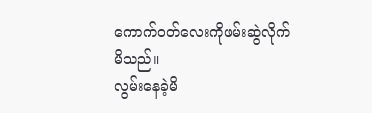ကောက်ဝတ်လေးကိုဖမ်းဆွဲလိုက်မိသည်။
လွမ်းနေခဲ့မိ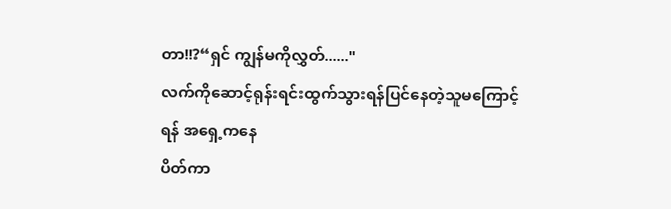တာ!!?“ရှင် ကျွန်မကိုလွှတ်......"
လက်ကိုဆောင့်ရုန်းရင်းထွက်သွားရန်ပြင်နေတဲ့သူမကြောင့် ရန် အရှေ့ကနေ
ပိတ်ကာ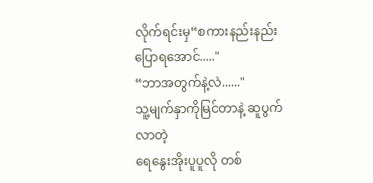လိုက်ရင်းမှ“စကားနည်းနည်းပြောရအောင်....."
“ဘာအတွက်နဲ့လဲ......"
သူ့မျက်နှာကိုမြင်တာနဲ့ ဆူပွက်လာတဲ့
ရေနွေးအိုးပူပူလို တစ်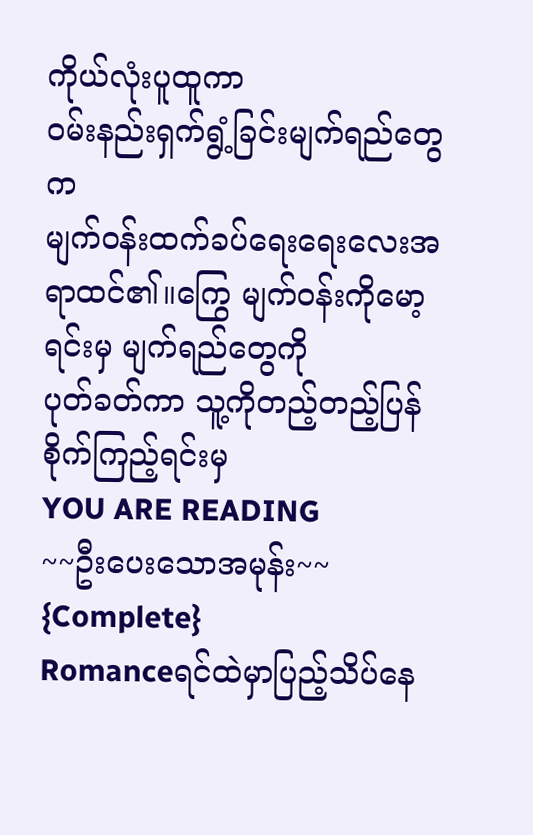ကိုယ်လုံးပူထူကာ
ဝမ်းနည်းရှက်ရွံ့ခြင်းမျက်ရည်တွေက
မျက်ဝန်းထက်ခပ်ရေးရေးလေးအရာထင်၏။ကြွေ မျက်ဝန်းကိုမော့ရင်းမှ မျက်ရည်တွေကို
ပုတ်ခတ်ကာ သူ့ကိုတည့်တည့်ပြန်စိုက်ကြည့်ရင်းမှ
YOU ARE READING
~~ဦးပေးသောအမုန်း~~ {Complete}
Romanceရင်ထဲမှာပြည့်သိပ်နေ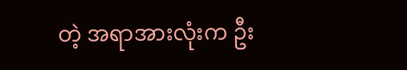တဲ့ အရာအားလုံးက ဦး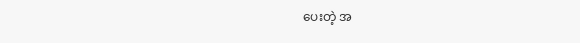ပေးတဲ့ အ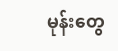မုန်းတွေ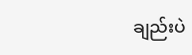ချည်းပဲ